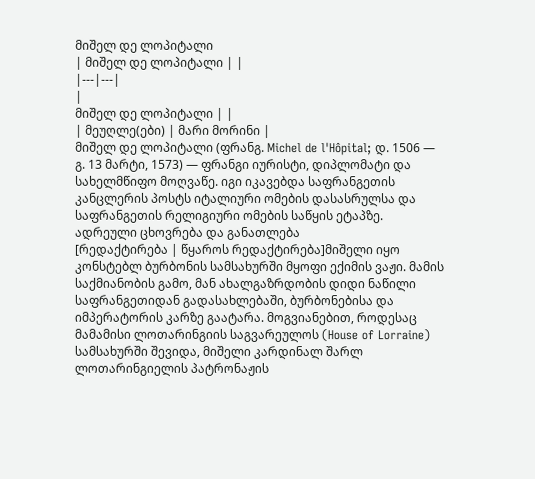მიშელ დე ლოპიტალი
| მიშელ დე ლოპიტალი | |
|---|---|
|
მიშელ დე ლოპიტალი | |
| მეუღლე(ები) | მარი მორინი |
მიშელ დე ლოპიტალი (ფრანგ. Michel de l'Hôpital; დ. 1506 — გ. 13 მარტი, 1573) — ფრანგი იურისტი, დიპლომატი და სახელმწიფო მოღვაწე. იგი იკავებდა საფრანგეთის კანცლერის პოსტს იტალიური ომების დასასრულსა და საფრანგეთის რელიგიური ომების საწყის ეტაპზე.
ადრეული ცხოვრება და განათლება
[რედაქტირება | წყაროს რედაქტირება]მიშელი იყო კონსტებლ ბურბონის სამსახურში მყოფი ექიმის ვაჟი. მამის საქმიანობის გამო, მან ახალგაზრდობის დიდი ნაწილი საფრანგეთიდან გადასახლებაში, ბურბონებისა და იმპერატორის კარზე გაატარა. მოგვიანებით, როდესაც მამამისი ლოთარინგიის საგვარეულოს (House of Lorraine) სამსახურში შევიდა, მიშელი კარდინალ შარლ ლოთარინგიელის პატრონაჟის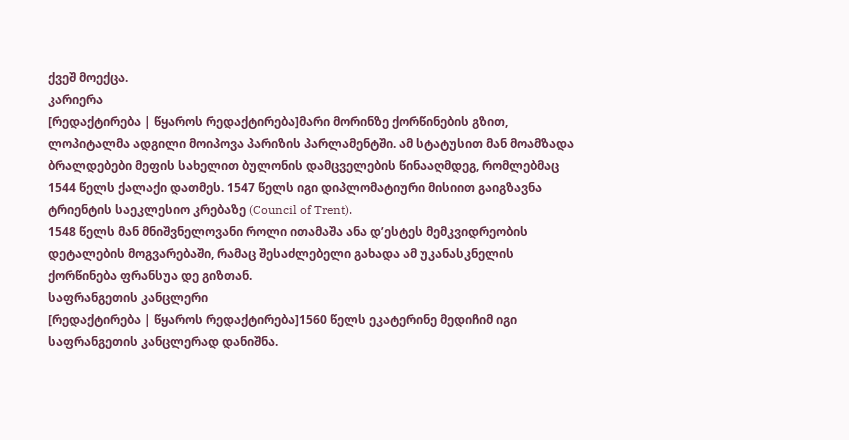ქვეშ მოექცა.
კარიერა
[რედაქტირება | წყაროს რედაქტირება]მარი მორინზე ქორწინების გზით, ლოპიტალმა ადგილი მოიპოვა პარიზის პარლამენტში. ამ სტატუსით მან მოამზადა ბრალდებები მეფის სახელით ბულონის დამცველების წინააღმდეგ, რომლებმაც 1544 წელს ქალაქი დათმეს. 1547 წელს იგი დიპლომატიური მისიით გაიგზავნა ტრიენტის საეკლესიო კრებაზე (Council of Trent).
1548 წელს მან მნიშვნელოვანი როლი ითამაშა ანა დ’ესტეს მემკვიდრეობის დეტალების მოგვარებაში, რამაც შესაძლებელი გახადა ამ უკანასკნელის ქორწინება ფრანსუა დე გიზთან.
საფრანგეთის კანცლერი
[რედაქტირება | წყაროს რედაქტირება]1560 წელს ეკატერინე მედიჩიმ იგი საფრანგეთის კანცლერად დანიშნა.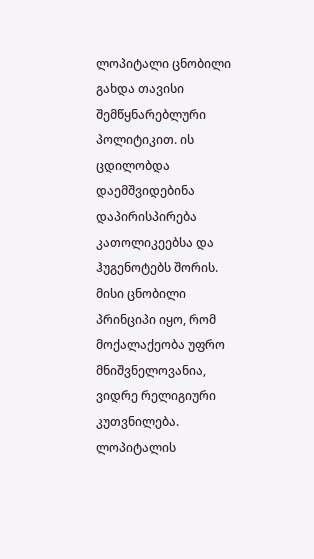ლოპიტალი ცნობილი გახდა თავისი შემწყნარებლური პოლიტიკით. ის ცდილობდა დაემშვიდებინა დაპირისპირება კათოლიკეებსა და ჰუგენოტებს შორის. მისი ცნობილი პრინციპი იყო, რომ მოქალაქეობა უფრო მნიშვნელოვანია, ვიდრე რელიგიური კუთვნილება.
ლოპიტალის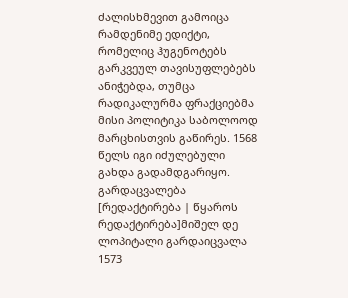ძალისხმევით გამოიცა რამდენიმე ედიქტი, რომელიც ჰუგენოტებს გარკვეულ თავისუფლებებს ანიჭებდა, თუმცა რადიკალურმა ფრაქციებმა მისი პოლიტიკა საბოლოოდ მარცხისთვის გაწირეს. 1568 წელს იგი იძულებული გახდა გადამდგარიყო.
გარდაცვალება
[რედაქტირება | წყაროს რედაქტირება]მიშელ დე ლოპიტალი გარდაიცვალა 1573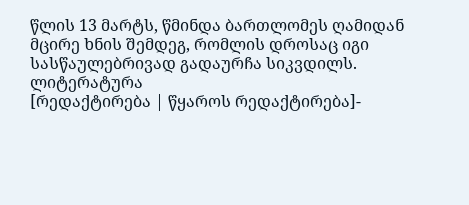წლის 13 მარტს, წმინდა ბართლომეს ღამიდან მცირე ხნის შემდეგ, რომლის დროსაც იგი სასწაულებრივად გადაურჩა სიკვდილს.
ლიტერატურა
[რედაქტირება | წყაროს რედაქტირება]-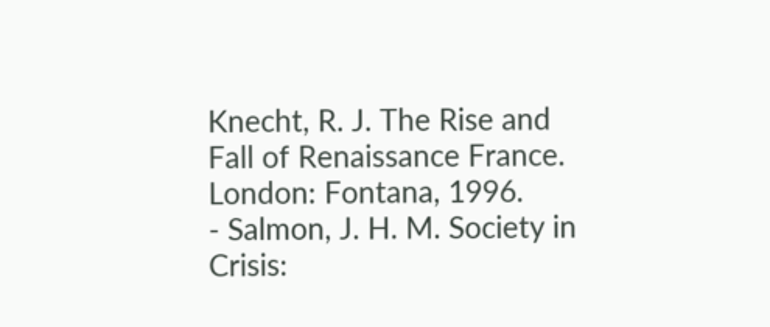Knecht, R. J. The Rise and Fall of Renaissance France. London: Fontana, 1996.
- Salmon, J. H. M. Society in Crisis: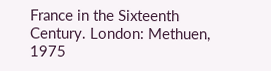France in the Sixteenth Century. London: Methuen, 1975